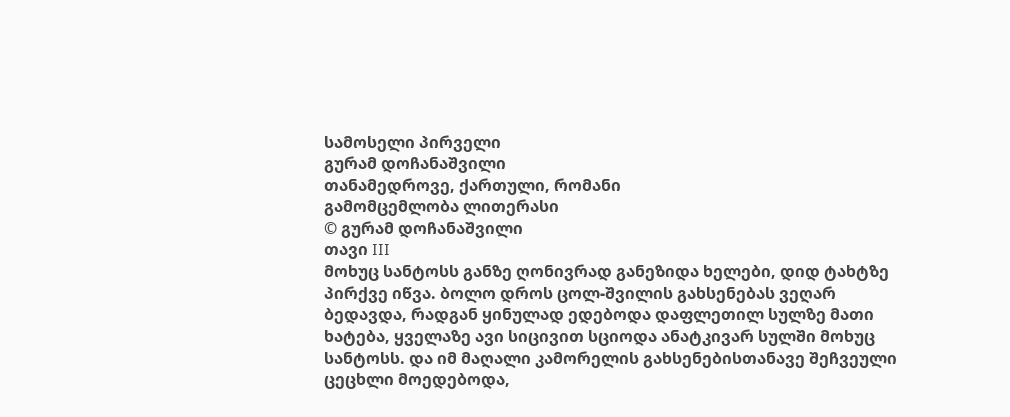სამოსელი პირველი
გურამ დოჩანაშვილი
თანამედროვე, ქართული, რომანი
გამომცემლობა ლითერასი
© გურამ დოჩანაშვილი
თავი III
მოხუც სანტოსს განზე ღონივრად განეზიდა ხელები, დიდ ტახტზე პირქვე იწვა. ბოლო დროს ცოლ-შვილის გახსენებას ვეღარ ბედავდა, რადგან ყინულად ედებოდა დაფლეთილ სულზე მათი ხატება, ყველაზე ავი სიცივით სციოდა ანატკივარ სულში მოხუც სანტოსს. და იმ მაღალი კამორელის გახსენებისთანავე შეჩვეული ცეცხლი მოედებოდა,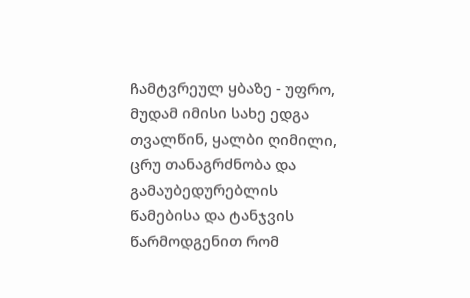ჩამტვრეულ ყბაზე - უფრო, მუდამ იმისი სახე ედგა თვალწინ, ყალბი ღიმილი, ცრუ თანაგრძნობა და გამაუბედურებლის წამებისა და ტანჯვის წარმოდგენით რომ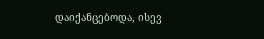დაიქანცებოდა, ისევ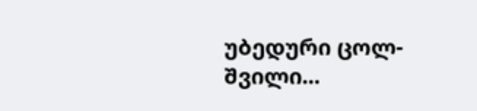უბედური ცოლ-შვილი...